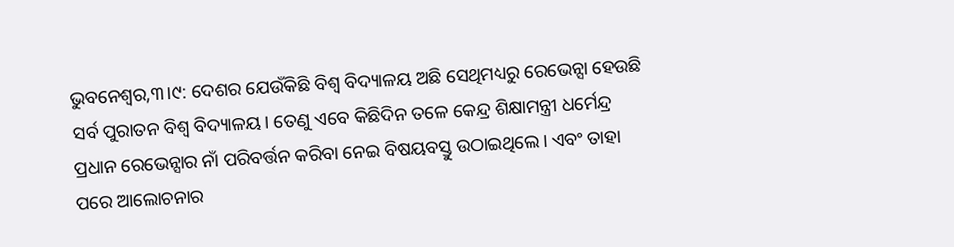ଭୁବନେଶ୍ୱର,୩।୯: ଦେଶର ଯେଉଁକିଛି ବିଶ୍ୱ ବିଦ୍ୟାଳୟ ଅଛି ସେଥିମଧ୍ୟରୁ ରେଭେନ୍ସା ହେଉଛି ସର୍ବ ପୁରାତନ ବିଶ୍ୱ ବିଦ୍ୟାଳୟ। ତେଣୁ ଏବେ କିଛିଦିନ ତଳେ କେନ୍ଦ୍ର ଶିକ୍ଷାମନ୍ତ୍ରୀ ଧର୍ମେନ୍ଦ୍ର ପ୍ରଧାନ ରେଭେନ୍ସାର ନାଁ ପରିବର୍ତ୍ତନ କରିବା ନେଇ ବିଷୟବସ୍ତୁ ଉଠାଇଥିଲେ। ଏବଂ ତାହା ପରେ ଆଲୋଚନାର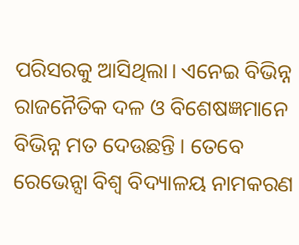ପରିସରକୁ ଆସିଥିଲା। ଏନେଇ ବିଭିନ୍ନ ରାଜନୈତିକ ଦଳ ଓ ବିଶେଷଜ୍ଞମାନେ ବିଭିନ୍ନ ମତ ଦେଉଛନ୍ତି। ତେବେ ରେଭେନ୍ସା ବିଶ୍ୱ ବିଦ୍ୟାଳୟ ନାମକରଣ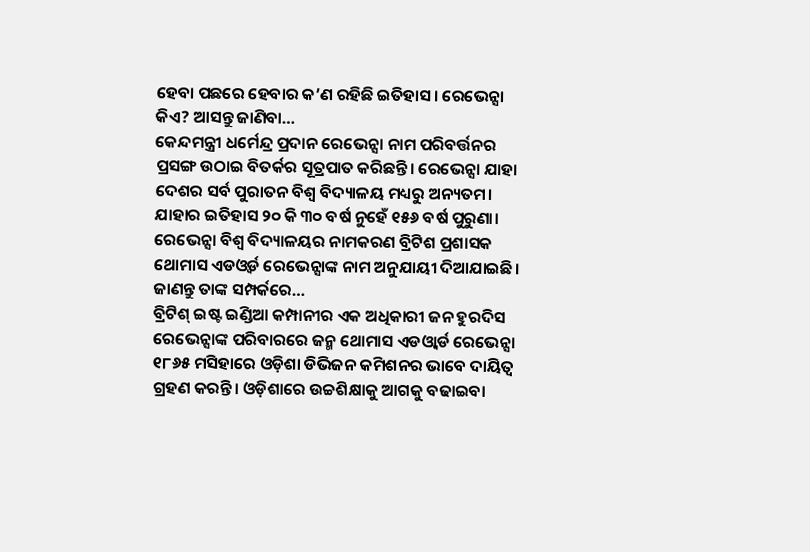ହେବା ପଛରେ ହେବାର କ’ଣ ରହିଛି ଇତିହାସ। ରେଭେନ୍ସା କିଏ? ଆସନ୍ତୁ ଜାଣିବା…
କେନ୍ଦମନ୍ତ୍ରୀ ଧର୍ମେନ୍ଦ୍ର ପ୍ରଦାନ ରେଭେନ୍ସା ନାମ ପରିବର୍ତ୍ତନର ପ୍ରସଙ୍ଗ ଉଠାଇ ବିତର୍କର ସୂତ୍ରପାତ କରିଛନ୍ତି। ରେଭେନ୍ସା ଯାହା ଦେଶର ସର୍ବ ପୁରାତନ ବିଶ୍ୱ ବିଦ୍ୟାଳୟ ମଧ୍ୟରୁ ଅନ୍ୟତମ। ଯାହାର ଇତିହାସ ୨୦ କି ୩୦ ବର୍ଷ ନୁହେଁ ୧୫୬ ବର୍ଷ ପୁରୁଣା। ରେଭେନ୍ସା ବିଶ୍ୱ ବିଦ୍ୟାଳୟର ନାମକରଣ ବ୍ରିଟିଶ ପ୍ରଶାସକ ଥୋମାସ ଏଡଓ୍ବର୍ଡ ରେଭେନ୍ସାଙ୍କ ନାମ ଅନୁଯାୟୀ ଦିଆଯାଇଛି। ଜାଣନ୍ତୁ ତାଙ୍କ ସମ୍ପର୍କରେ…
ବ୍ରିଟିଶ୍ ଇଷ୍ଟ ଇଣ୍ଡିଆ କମ୍ପାନୀର ଏକ ଅଧିକାରୀ ଜନ ହୁରଦିସ ରେଭେନ୍ସାଙ୍କ ପରିବାରରେ ଜନ୍ମ ଥୋମାସ ଏଡଓ୍ବାର୍ଡ ରେଭେନ୍ସା ୧୮୬୫ ମସିହାରେ ଓଡ଼ିଶା ଡିଭିଜନ କମିଶନର ଭାବେ ଦାୟିତ୍ୱ ଗ୍ରହଣ କରନ୍ତି। ଓଡ଼ିଶାରେ ଉଚ୍ଚଶିକ୍ଷାକୁ ଆଗକୁ ବଢାଇବା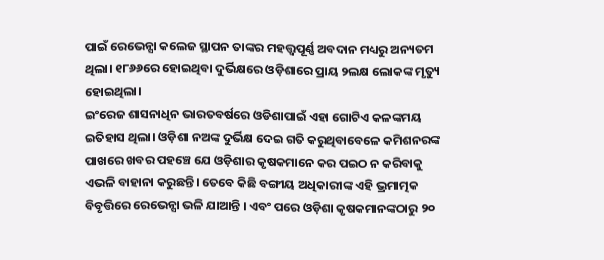ପାଇଁ ରେଭେନ୍ସା କଲେଜ ସ୍ଥାପନ ତାଙ୍କର ମହତ୍ତ୍ୱପୂର୍ଣ୍ଣ ଅବଦାନ ମଧ୍ୟରୁ ଅନ୍ୟତମ ଥିଲା। ୧୮୬୬ରେ ହୋଇଥିବା ଦୁର୍ଭିକ୍ଷରେ ଓଡ଼ିଶାରେ ପ୍ରାୟ ୨ଲକ୍ଷ ଲୋକଙ୍କ ମୃତ୍ୟୁ ହୋଇଥିଲା।
ଇଂରେଜ ଶାସନାଧିନ ଭାରତବର୍ଷରେ ଓଡିଶାପାଇଁ ଏହା ଗୋଟିଏ କଳଙ୍କମୟ ଇତିହାସ ଥିଲା। ଓଡ଼ିଶା ନଅଙ୍କ ଦୁର୍ଭିକ୍ଷ ଦେଇ ଗତି କରୁଥିବାବେଳେ କମିଶନରଙ୍କ ପାଖରେ ଖବର ପହଞ୍ଚେ ଯେ ଓଡ଼ିଶାର କୃଷକମାନେ କର ପଇଠ ନ କରିବାକୁ ଏଭଳି ବାହାନା କରୁଛନ୍ତି। ତେବେ କିଛି ବଙ୍ଗୀୟ ଅଧିକାରୀଙ୍କ ଏହି ଭ୍ରମାତ୍ମକ ବିବୃତ୍ତିରେ ରେଭେନ୍ସା ଭଳି ଯାଆନ୍ତି । ଏବଂ ପରେ ଓଡ଼ିଶା କୃଷକମାନଙ୍କଠାରୁ ୨୦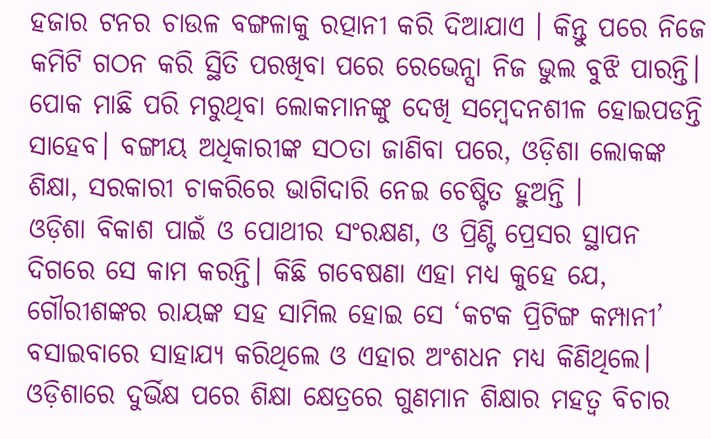ହଜାର ଟନର ଚାଉଳ ବଙ୍ଗଳାକୁ ରତ୍ପାନୀ କରି ଦିଆଯାଏ । କିନ୍ତୁ ପରେ ନିଜେ କମିଟି ଗଠନ କରି ସ୍ଥିତି ପରଖିବା ପରେ ରେଭେନ୍ସା ନିଜ ଭୁଲ ବୁଝି ପାରନ୍ତି। ପୋକ ମାଛି ପରି ମରୁଥିବା ଲୋକମାନଙ୍କୁ ଦେଖି ସମ୍ବେଦନଶୀଳ ହୋଇପଡନ୍ତି ସାହେବ। ବଙ୍ଗୀୟ ଅଧିକାରୀଙ୍କ ସଠତା ଜାଣିବା ପରେ, ଓଡ଼ିଶା ଲୋକଙ୍କ ଶିକ୍ଷା, ସରକାରୀ ଚାକରିରେ ଭାଗିଦାରି ନେଇ ଚେଷ୍ଟିତ ହୁଅନ୍ତି ।
ଓଡ଼ିଶା ବିକାଶ ପାଇଁ ଓ ପୋଥୀର ସଂରକ୍ଷଣ, ଓ ପ୍ରିଣ୍ଟି ପ୍ରେସର ସ୍ଥାପନ ଦିଗରେ ସେ କାମ କରନ୍ତି। କିଛି ଗବେଷଣା ଏହା ମଧ୍ୟ କୁହେ ଯେ, ଗୌରୀଶଙ୍କର ରାୟଙ୍କ ସହ ସାମିଲ ହୋଇ ସେ ‘କଟକ ପ୍ରିଟିଙ୍ଗ କମ୍ପାନୀ’ ବସାଇବାରେ ସାହାଯ୍ୟ କରିଥିଲେ ଓ ଏହାର ଅଂଶଧନ ମଧ୍ୟ କିଣିଥିଲେ।
ଓଡ଼ିଶାରେ ଦୁର୍ଭିକ୍ଷ ପରେ ଶିକ୍ଷା କ୍ଷେତ୍ରରେ ଗୁଣମାନ ଶିକ୍ଷାର ମହତ୍ୱ ବିଚାର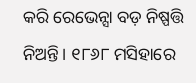କରି ରେଭେନ୍ସା ବଡ଼ ନିଷ୍ପତ୍ତି ନିଅନ୍ତି। ୧୮୬୮ ମସିହାରେ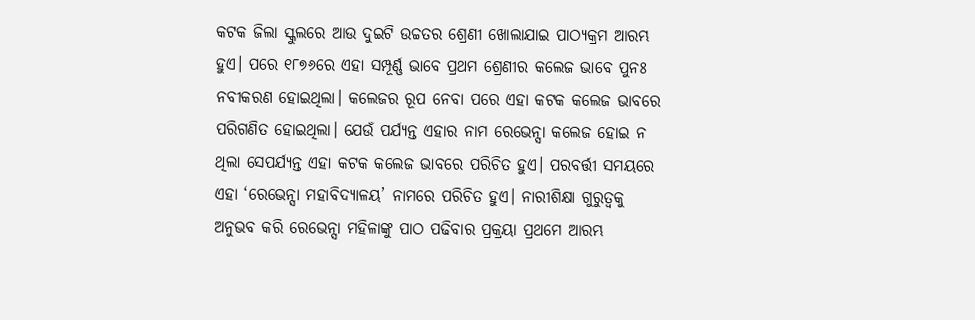କଟକ ଜିଲା ସ୍କୁଲରେ ଆଉ ଦୁଇଟି ଉଚ୍ଚତର ଶ୍ରେଣୀ ଖୋଲାଯାଇ ପାଠ୍ୟକ୍ରମ ଆରମ୍ଭ ହୁଏ। ପରେ ୧୮୭୬ରେ ଏହା ସମ୍ପୂର୍ଣ୍ଣ ଭାବେ ପ୍ରଥମ ଶ୍ରେଣୀର କଲେଜ ଭାବେ ପୁନଃ ନବୀକରଣ ହୋଇଥିଲା। କଲେଜର ରୂପ ନେବା ପରେ ଏହା କଟକ କଲେଜ ଭାବରେ ପରିଗଣିତ ହୋଇଥିଲା। ଯେଉଁ ପର୍ଯ୍ୟନ୍ତ ଏହାର ନାମ ରେଭେନ୍ସା କଲେଜ ହୋଇ ନ ଥିଲା ସେପର୍ଯ୍ୟନ୍ତ ଏହା କଟକ କଲେଜ ଭାବରେ ପରିଚିତ ହୁଏ। ପରବର୍ତ୍ତୀ ସମୟରେ ଏହା ‘ରେଭେନ୍ସା ମହାବିଦ୍ୟାଳୟ’ ନାମରେ ପରିଚିତ ହୁଏ। ନାରୀଶିକ୍ଷା ଗୁରୁତ୍ୱକୁ ଅନୁଭବ କରି ରେଭେନ୍ସା ମହିଳାଙ୍କୁ ପାଠ ପଢିବାର ପ୍ରକ୍ରୟା ପ୍ରଥମେ ଆରମ୍ଭ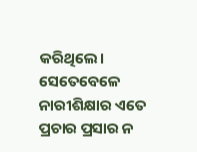କରିଥିଲେ। ସେତେବେଳେ ନାରୀଶିକ୍ଷାର ଏତେ ପ୍ରଚାର ପ୍ରସାର ନ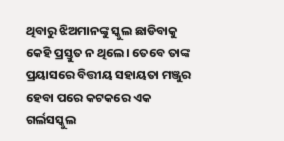ଥିବାରୁ ଝିଅମାନଙ୍କୁ ସ୍କୁଲ ଛାଡିବାକୁ କେହି ପ୍ରସ୍ତୁତ ନ ଥିଲେ। ତେବେ ତାଙ୍କ ପ୍ରୟାସରେ ବିତ୍ତୀୟ ସହାୟତା ମଞ୍ଜୁର ହେବା ପରେ କଟକରେ ଏକ ଗର୍ଲସସ୍କୁଲ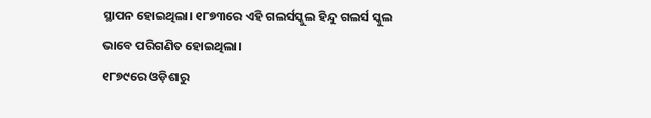ସ୍ଥାପନ ହୋଇଥିଲା। ୧୮୭୩ରେ ଏହି ଗଲର୍ସସ୍କୁଲ ହିନ୍ଦୁ ଗଲର୍ସ ସ୍କୁଲ ଭାବେ ପରିଗଣିତ ହୋଇଥିଲା।
୧୮୭୯ରେ ଓଡ଼ିଶାରୁ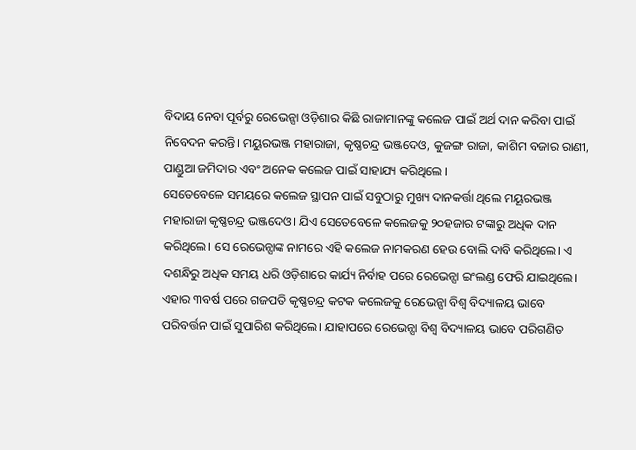ବିଦାୟ ନେବା ପୂର୍ବରୁ ରେଭେନ୍ସା ଓଡ଼ିଶାର କିଛି ରାଜାମାନଙ୍କୁ କଲେଜ ପାଇଁ ଅର୍ଥ ଦାନ କରିବା ପାଇଁ ନିବେଦନ କରନ୍ତି। ମୟୁରଭଞ୍ଜ ମହାରାଜା, କୃଷ୍ଣଚନ୍ଦ୍ର ଭଞ୍ଜଦେଓ, କୁଜଙ୍ଗ ରାଜା, କାଶିମ ବଜାର ରାଣୀ, ପାଣ୍ଡୁଆ ଜମିଦାର ଏବଂ ଅନେକ କଲେଜ ପାଇଁ ସାହାଯ୍ୟ କରିଥିଲେ ।
ସେତେବେଳେ ସମୟରେ କଲେଜ ସ୍ଥାପନ ପାଇଁ ସବୁଠାରୁ ମୁଖ୍ୟ ଦାନକର୍ତ୍ତା ଥିଲେ ମୟୂରଭଞ୍ଜ ମହାରାଜା କୃଷ୍ଣଚନ୍ଦ୍ର ଭଞ୍ଜଦେଓ। ଯିଏ ସେତେବେଳେ କଲେଜକୁ ୨୦ହଜାର ଟଙ୍କାରୁ ଅଧିକ ଦାନ କରିଥିଲେ। ସେ ରେଭେନ୍ସାଙ୍କ ନାମରେ ଏହି କଲେଜ ନାମକରଣ ହେଉ ବୋଲି ଦାବି କରିଥିଲେ। ଏ ଦଶନ୍ଧିରୁ ଅଧିକ ସମୟ ଧରି ଓଡ଼ିଶାରେ କାର୍ଯ୍ୟ ନିର୍ବାହ ପରେ ରେଭେନ୍ସା ଇଂଲଣ୍ଡ ଫେରି ଯାଇଥିଲେ। ଏହାର ୩ବର୍ଷ ପରେ ଗଜପତି କୃଷ୍ଣଚନ୍ଦ୍ର କଟକ କଲେଜକୁ ରେଭେନ୍ସା ବିଶ୍ୱ ବିଦ୍ୟାଳୟ ଭାବେ ପରିବର୍ତ୍ତନ ପାଇଁ ସୁପାରିଶ କରିଥିଲେ। ଯାହାପରେ ରେଭେନ୍ସା ବିଶ୍ୱ ବିଦ୍ୟାଳୟ ଭାବେ ପରିଗଣିତ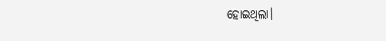ହୋଇଥିଲା।